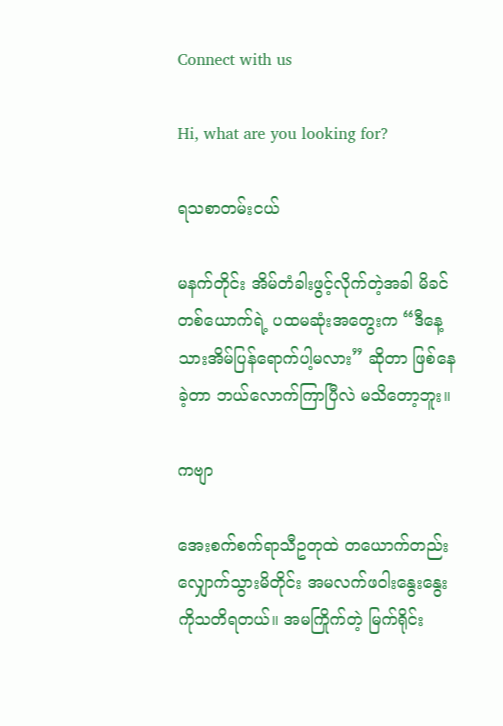Connect with us

Hi, what are you looking for?

ရသစာတမ်းငယ်

မနက်တိုင်း အိမ်တံခါးဖွင့်လိုက်တဲ့အခါ မိခင်တစ်ယောက်ရဲ့ ပထမဆုံးအတွေးက “ဒီနေ့ သားအိမ်ပြန်ရောက်ပါ့မလား” ဆိုတာ ဖြစ်နေခဲ့တာ ဘယ်လောက်ကြာပြီလဲ မသိတော့ဘူး။

ကဗျာ

အေးစက်စက်ရာသီဥတုထဲ တယောက်တည်းလျှောက်သွားမိတိုင်း အမလက်ဖဝါးနွေးနွေးကိုသတိရတယ်။ အမကြိုက်တဲ့ မြက်ရိုင်း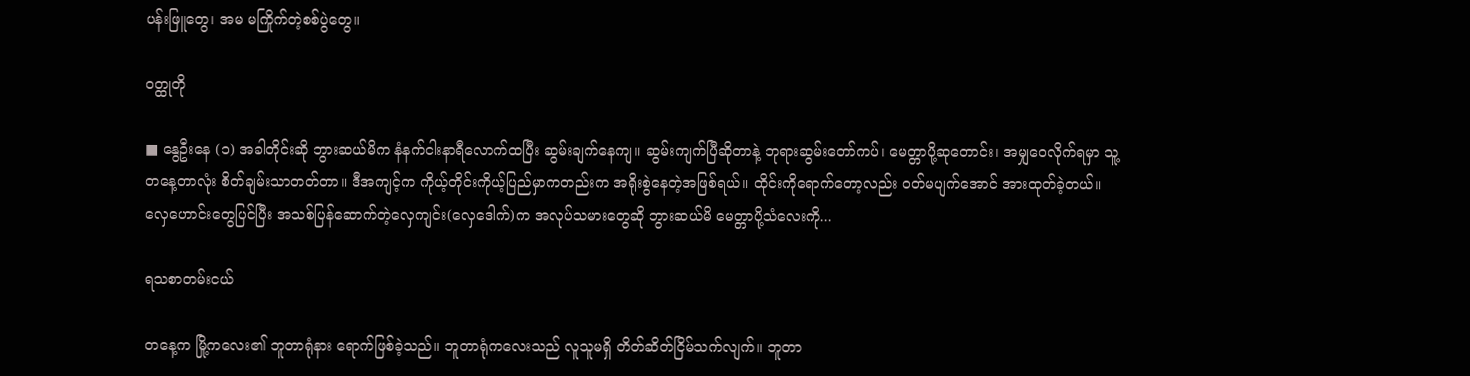ပန်းဖြူတွေ၊ အမ မကြိုက်တဲ့စစ်ပွဲတွေ။

ဝတ္ထုတို

■ နွေဦးနေ (၁) အခါတိုင်းဆို ဘွားဆယ်မိက နံနက်ငါးနာရီလောက်ထပြီး ဆွမ်းချက်နေကျ။ ဆွမ်းကျက်ပြီဆိုတာနဲ့ ဘုရားဆွမ်းတော်ကပ်၊ မေတ္တာပို့ဆုတောင်း၊ အမျှဝေလိုက်ရမှာ သူ့တနေ့တာလုံး စိတ်ချမ်းသာတတ်တာ။ ဒီအကျင့်က ကိုယ့်တိုင်းကိုယ့်ပြည်မှာကတည်းက အရိုးစွဲနေတဲ့အဖြစ်ရယ်။ ထိုင်းကိုရောက်တော့လည်း ဝတ်မပျက်အောင် အားထုတ်ခဲ့တယ်။ လှေဟောင်းတွေပြင်ပြီး အသစ်ပြန်ဆောက်တဲ့လှေကျင်း(လှေဒေါက်)က အလုပ်သမားတွေဆို ဘွားဆယ်မိ မေတ္တာပို့သံလေးကို...

ရသစာတမ်းငယ်

တနေ့က မြို့ကလေး၏ ဘူတာရုံနား ရောက်ဖြစ်ခဲ့သည်။ ဘူတာရုံကလေးသည် လူသူမရှိ တိတ်ဆိတ်ငြိမ်သက်လျက်။ ဘူတာ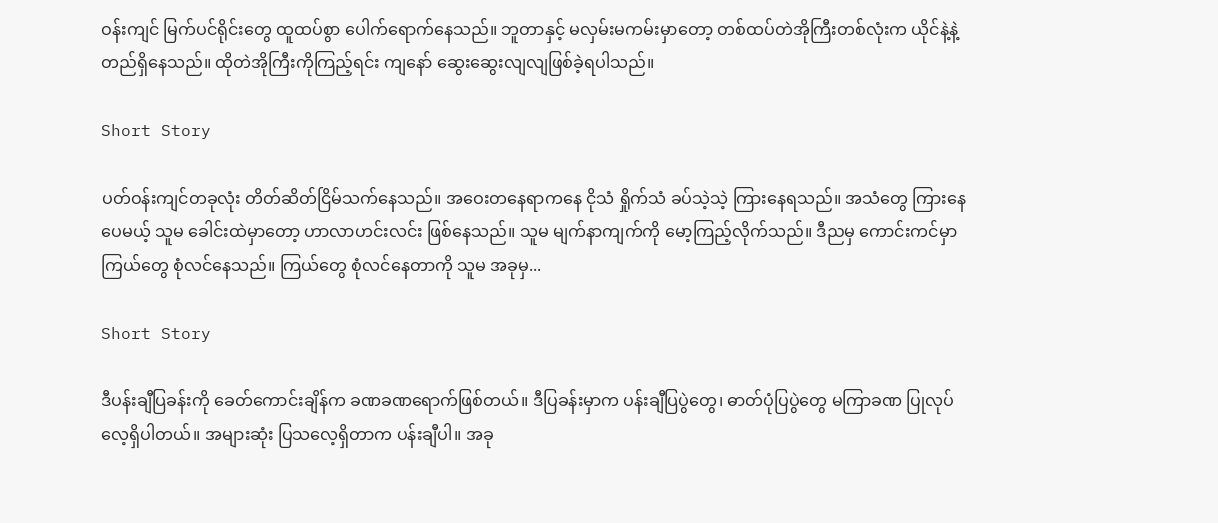ဝန်းကျင် မြက်ပင်ရိုင်းတွေ ထူထပ်စွာ ပေါက်ရောက်နေသည်။ ဘူတာနှင့် မလှမ်းမကမ်းမှာတော့ တစ်ထပ်တဲအိုကြီးတစ်လုံးက ယိုင်နဲ့နဲ့တည်ရှိနေသည်။ ထိုတဲအိုကြီးကိုကြည့်ရင်း ကျနော် ဆွေးဆွေးလျလျဖြစ်ခဲ့ရပါသည်။

Short Story

ပတ်ဝန်းကျင်တခုလုံး တိတ်ဆိတ်ငြိမ်သက်နေသည်။ အဝေးတနေရာကနေ ငိုသံ ရှိုက်သံ ခပ်သဲ့သဲ့ ကြားနေရသည်။ အသံတွေ ကြားနေပေမယ့် သူမ ခေါင်းထဲမှာတော့ ဟာလာဟင်းလင်း ဖြစ်နေသည်။ သူမ မျက်နာကျက်ကို မော့ကြည့်လိုက်သည်။ ဒီညမှ ကောင်းကင်မှာ ကြယ်တွေ စုံလင်နေသည်။ ကြယ်တွေ စုံလင်နေတာကို သူမ အခုမှ...

Short Story

ဒီပန်းချီပြခန်းကို ခေတ်ကောင်းချိန်က ခဏခဏရောက်ဖြစ်တယ်။ ဒီပြခန်းမှာက ပန်းချီပြပွဲတွေ၊ ဓာတ်ပုံပြပွဲတွေ မကြာခဏ ပြုလုပ်လေ့ရှိပါတယ်။ အများဆုံး ပြသလေ့ရှိတာက ပန်းချီပါ။ အခု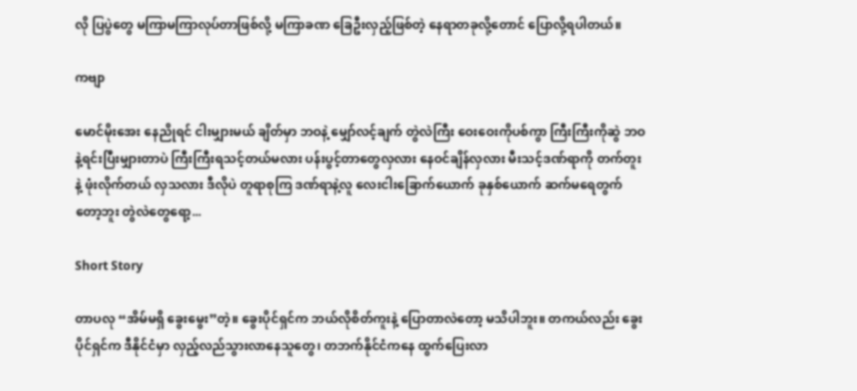လို ပြပွဲတွေ မကြာမကြာလုပ်တာဖြစ်လို့ မကြာခဏ ခြေဦးလှည့်ဖြစ်တဲ့ နေရာတခုလို့တောင် ပြောလို့ရပါတယ်။

ကဗျာ

မောင်မိုးအေး နေညိုရင် ငါးမျှားမယ် ချိတ်မှာ ဘဝနဲ့ မျှော်လင့်ချက် တွဲလဲကြီး ဝေးဝေးကိုပစ်ကွာ ကြီးကြီးကိုဆွဲ ဘဝနဲ့ရင်းပြီးမျှားတာပဲ ကြီးကြီးရသင့်တယ်မလား ပန်းပွင့်တာတွေလှလား နေဝင်ချိန်လှလား မီးသင့်ဒဏ်ရာကို တက်တူးနဲ့ ဖုံးလိုက်တယ် လှသလား ဒီလိုပဲ တူရာစုကြ ဒဏ်ရာနဲ့လူ လေးငါးခြောက်ယောက် ခုနှစ်ယောက် ဆက်မရေတွက်တော့ဘူး တွဲလဲတွေရော့...

Short Story

တာပလု “အိမ်မရှိ ခွေးမွေး”တဲ့။ ခွေးပိုင်ရှင်က ဘယ်လိုစိတ်ကူးနဲ့ ပြောတာလဲတော့ မသိပါဘူး။ တကယ်လည်း ခွေးပိုင်ရှင်က ဒီနိုင်ငံမှာ လှည့်လည်သွားလာနေသူတွေ၊ တဘက်နိုင်ငံကနေ ထွက်ပြေးလာ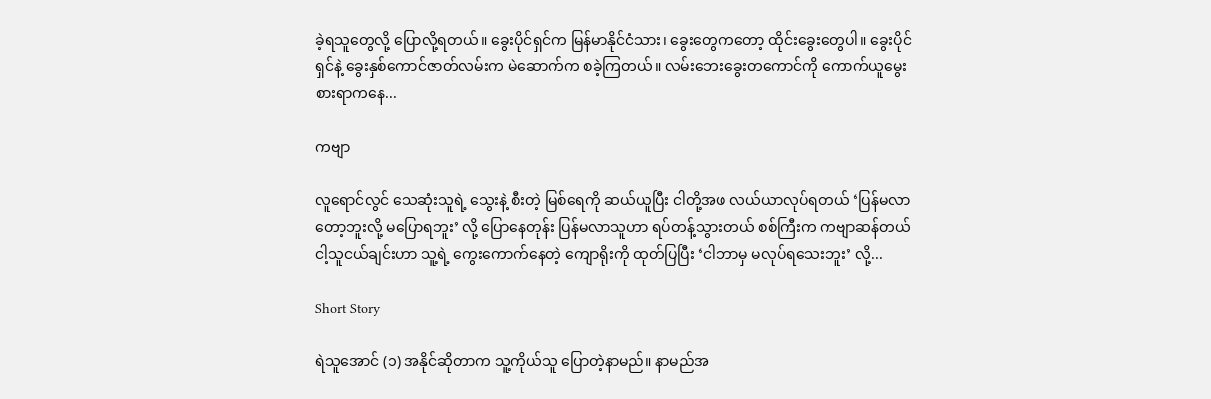ခဲ့ရသူတွေလို့ ပြောလို့ရတယ်။ ခွေးပိုင်ရှင်က မြန်မာနိုင်ငံသား၊ ခွေးတွေကတော့ ထိုင်းခွေးတွေပါ။ ခွေးပိုင်ရှင်နဲ့ ခွေးနှစ်ကောင်ဇာတ်လမ်းက မဲဆောက်က စခဲ့ကြတယ်။ လမ်းဘေးခွေးတကောင်ကို ကောက်ယူမွေးစားရာကနေ...

ကဗျာ

လူရောင်လွင် သေဆုံးသူရဲ့ သွေးနဲ့ စီးတဲ့ မြစ်ရေကို ဆယ်ယူပြီး ငါတို့အဖ လယ်ယာလုပ်ရတယ် ‘ပြန်မလာတော့ဘူးလို့ မပြောရဘူး’ လို့ ပြောနေတုန်း ပြန်မလာသူဟာ ရပ်တန့်သွားတယ် စစ်ကြီးက ကဗျာဆန်တယ် ငါ့သူငယ်ချင်းဟာ သူ့ရဲ့ ကွေးကောက်နေတဲ့ ကျောရိုးကို ထုတ်ပြပြီး ‘ငါဘာမှ မလုပ်ရသေးဘူး’ လို့...

Short Story

ရဲသူအောင် (၁) အနိုင်ဆိုတာက သူ့ကိုယ်သူ ပြောတဲ့နာမည်။ နာမည်အ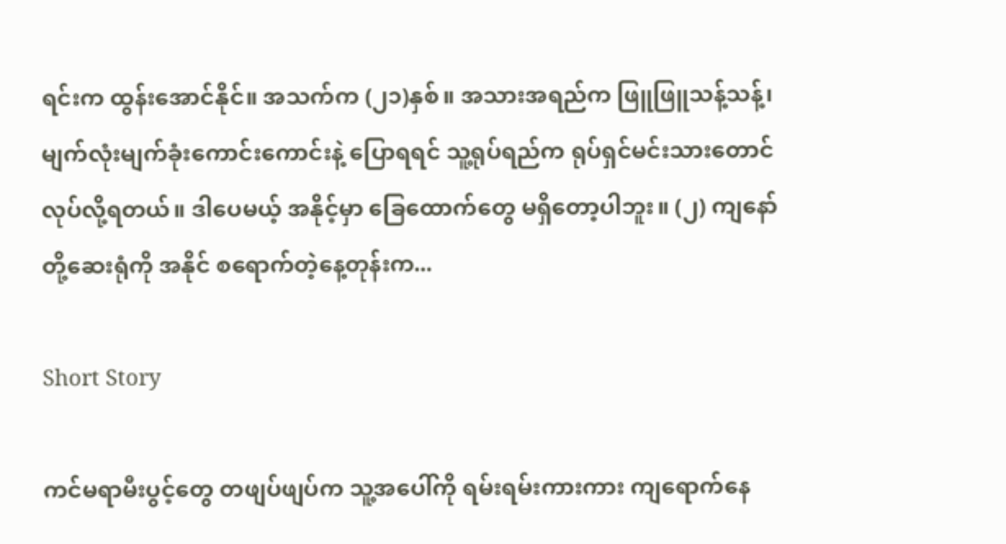ရင်းက ထွန်းအောင်နိုင်။ အသက်က (၂၁)နှစ်။ အသားအရည်က ဖြူဖြူသန့်သန့်၊ မျက်လုံးမျက်ခုံးကောင်းကောင်းနဲ့ ပြောရရင် သူ့ရုပ်ရည်က ရုပ်ရှင်မင်းသားတောင် လုပ်လို့ရတယ်။ ဒါပေမယ့် အနိုင့်မှာ ခြေထောက်တွေ မရှိတော့ပါဘူး။ (၂) ကျနော်တို့ဆေးရုံကို အနိုင် စရောက်တဲ့နေ့တုန်းက...

Short Story

ကင်မရာမီးပွင့်တွေ တဖျပ်ဖျပ်က သူ့အပေါ်ကို ရမ်းရမ်းကားကား ကျရောက်နေ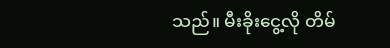သည်။ မီး‌ခိုးငွေ့လို တိမ်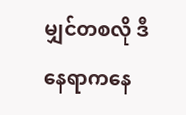မျှင်တစလို ဒီနေရာကနေ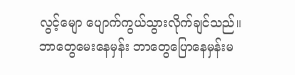လွင့်မျော ပျောက်ကွယ်သွားလိုက်ချင်သည်။ ဘာတွေမေးနေမှန်း ဘာတွေပြောနေမှန်းမ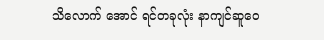သိလောက် အောင် ရင်တခုလုံး နာကျင်ဆူဝေ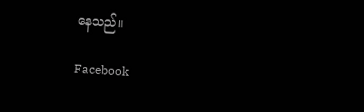နေသည်။

Facebook